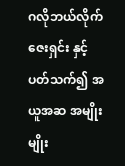ဂလိုဘယ်လိုက်ဇေးရှင်း နှင့် ပတ်သက်၍ အယူအဆ အမျိုးမျိုး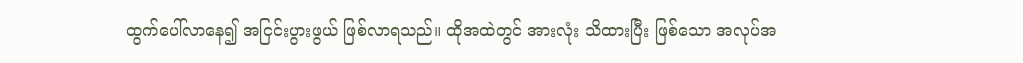ထွက်ပေါ်လာနေ၍ အငြင်းပွားဖွယ် ဖြစ်လာရသည်။ ထိုအထဲတွင် အားလုံး သိထားပြီး ဖြစ်သော အလုပ်အ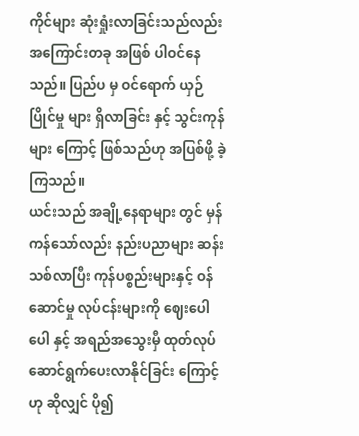ကိုင်များ ဆုံးရှုံးလာခြင်းသည်လည်း အကြောင်းတခု အဖြစ် ပါဝင်နေသည်။ ပြည်ပ မှ ဝင်ရောက် ယှဉ်ပြိုင်မှု များ ရှိလာခြင်း နှင့် သွင်းကုန်များ ကြောင့် ဖြစ်သည်ဟု အပြစ်ဖို့ ခဲ့ကြသည်။
ယင်းသည် အချို့နေရာများ တွင် မှန်ကန်သော်လည်း နည်းပညာများ ဆန်းသစ်လာပြီး ကုန်ပစ္စည်းများနှင့် ဝန်ဆောင်မှု လုပ်ငန်းများကို ဈေးပေါပေါ နှင့် အရည်အသွေးမှီ ထုတ်လုပ် ဆောင်ရွက်ပေးလာနိုင်ခြင်း ကြောင့် ဟု ဆိုလျှင် ပို၍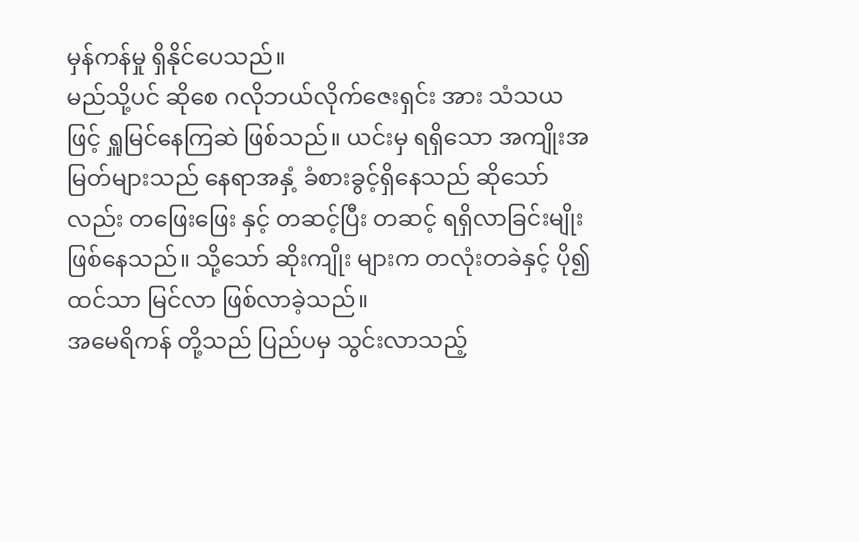မှန်ကန်မှု ရှိနိုင်ပေသည်။
မည်သို့ပင် ဆိုစေ ဂလိုဘယ်လိုက်ဇေးရှင်း အား သံသယ ဖြင့် ရှူမြင်နေကြဆဲ ဖြစ်သည်။ ယင်းမှ ရရှိသော အကျိုးအမြတ်များသည် နေရာအနှံ့ ခံစားခွင့်ရှိနေသည် ဆိုသော်လည်း တဖြေးဖြေး နှင့် တဆင့်ပြီး တဆင့် ရရှိလာခြင်းမျိုး ဖြစ်နေသည်။ သို့သော် ဆိုးကျိုး များက တလုံးတခဲနှင့် ပို၍ ထင်သာ မြင်လာ ဖြစ်လာခဲ့သည်။
အမေရိကန် တို့သည် ပြည်ပမှ သွင်းလာသည့်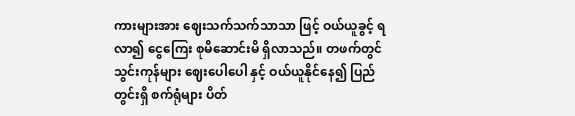ကားများအား ဈေးသက်သက်သာသာ ဖြင့် ဝယ်ယူခွင့် ရလာ၍ ငွေကြေး စုမိဆောင်းမိ ရှိလာသည်။ တဖက်တွင် သွင်းကုန်များ ဈေးပေါပေါ နှင့် ဝယ်ယူနိုင်နေ၍ ပြည်တွင်းရှိ စက်ရုံများ ပိတ်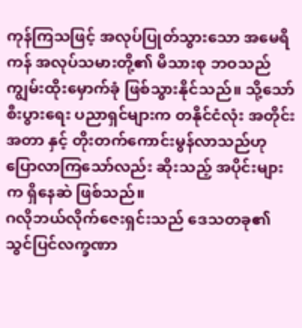ကုန်ကြသဖြင့် အလုပ်ပြုတ်သွားသော အမေရိကန် အလုပ်သမားတို့၏ မိသားစု ဘဝသည် ကျွမ်းထိုးမှောက်ခုံ ဖြစ်သွားနိုင်သည်။ သို့သော် စီးပွားရေး ပညာရှင်များက တနိုင်ငံလုံး အတိုင်းအတာ နှင့် တိုးတက်ကောင်းမွန်လာသည်ဟု ပြောလာကြသော်လည်း ဆိုးသည့် အပိုင်းများက ရှိနေဆဲ ဖြစ်သည်။
ဂလိုဘယ်လိုက်ဇေးရှင်းသည် ဒေသတခု၏ သွင်ပြင်လက္ခဏာ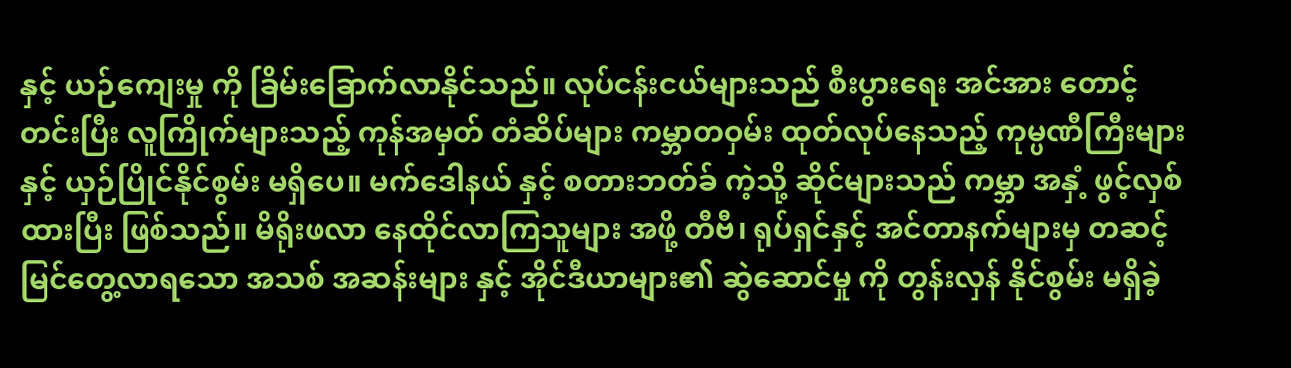နှင့် ယဉ်ကျေးမှု ကို ခြိမ်းခြောက်လာနိုင်သည်။ လုပ်ငန်းငယ်များသည် စီးပွားရေး အင်အား တောင့်တင်းပြီး လူကြိုက်များသည့် ကုန်အမှတ် တံဆိပ်များ ကမ္ဘာတဝှမ်း ထုတ်လုပ်နေသည့် ကုမ္ပဏီကြီးများ နှင့် ယှဉ်ပြိုင်နိုင်စွမ်း မရှိပေ။ မက်ဒေါနယ် နှင့် စတားဘတ်ခ် ကဲ့သို့ ဆိုင်များသည် ကမ္ဘာ အနှံ့ ဖွင့်လှစ်ထားပြီး ဖြစ်သည်။ မိရိုးဖလာ နေထိုင်လာကြသူများ အဖို့ တီဗီ၊ ရုပ်ရှင်နှင့် အင်တာနက်များမှ တဆင့် မြင်တွေ့လာရသော အသစ် အဆန်းများ နှင့် အိုင်ဒီယာများ၏ ဆွဲဆောင်မှု ကို တွန်းလှန် နိုင်စွမ်း မရှိခဲ့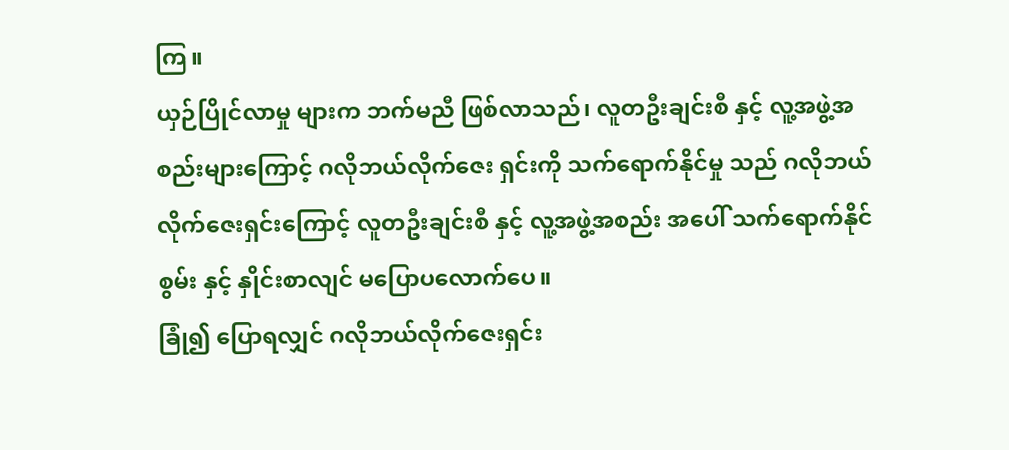ကြ။
ယှဉ်ပြိုင်လာမှု များက ဘက်မညီ ဖြစ်လာသည်၊ လူတဦးချင်းစီ နှင့် လူ့အဖွဲ့အစည်းများကြောင့် ဂလိုဘယ်လိုက်ဇေး ရှင်းကို သက်ရောက်နိုင်မှု သည် ဂလိုဘယ်လိုက်ဇေးရှင်းကြောင့် လူတဦးချင်းစီ နှင့် လူ့အဖွဲ့အစည်း အပေါ် သက်ရောက်နိုင်စွမ်း နှင့် နှိုင်းစာလျင် မပြောပလောက်ပေ။
ခြုံ၍ ပြောရလျှင် ဂလိုဘယ်လိုက်ဇေးရှင်း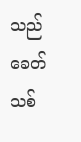သည် ခေတ်သစ်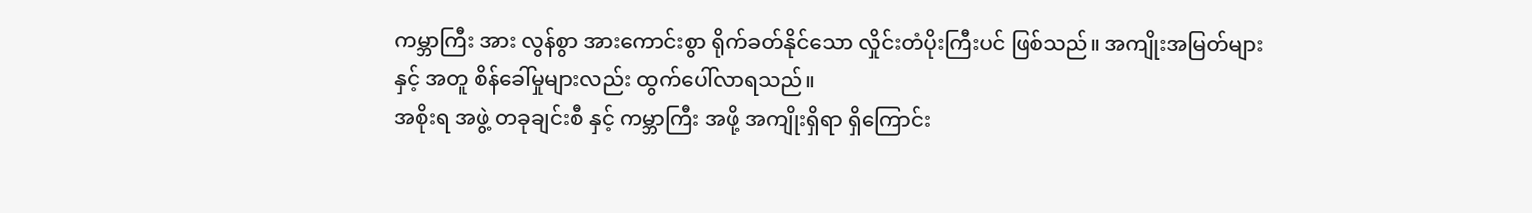ကမ္ဘာကြီး အား လွန်စွာ အားကောင်းစွာ ရိုက်ခတ်နိုင်သော လှိုင်းတံပိုးကြီးပင် ဖြစ်သည်။ အကျိုးအမြတ်များ နှင့် အတူ စိန်ခေါ်မှုများလည်း ထွက်ပေါ်လာရသည်။
အစိုးရ အဖွဲ့ တခုချင်းစီ နှင့် ကမ္ဘာကြီး အဖို့ အကျိုးရှိရာ ရှိကြောင်း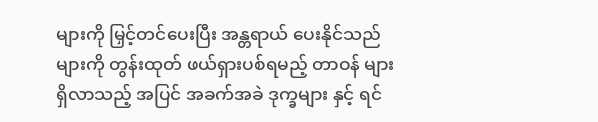များကို မြှင့်တင်ပေးပြီး အန္တရာယ် ပေးနိုင်သည်များကို တွန်းထုတ် ဖယ်ရှားပစ်ရမည့် တာဝန် များ ရှိလာသည့် အပြင် အခက်အခဲ ဒုက္ခများ နှင့် ရင်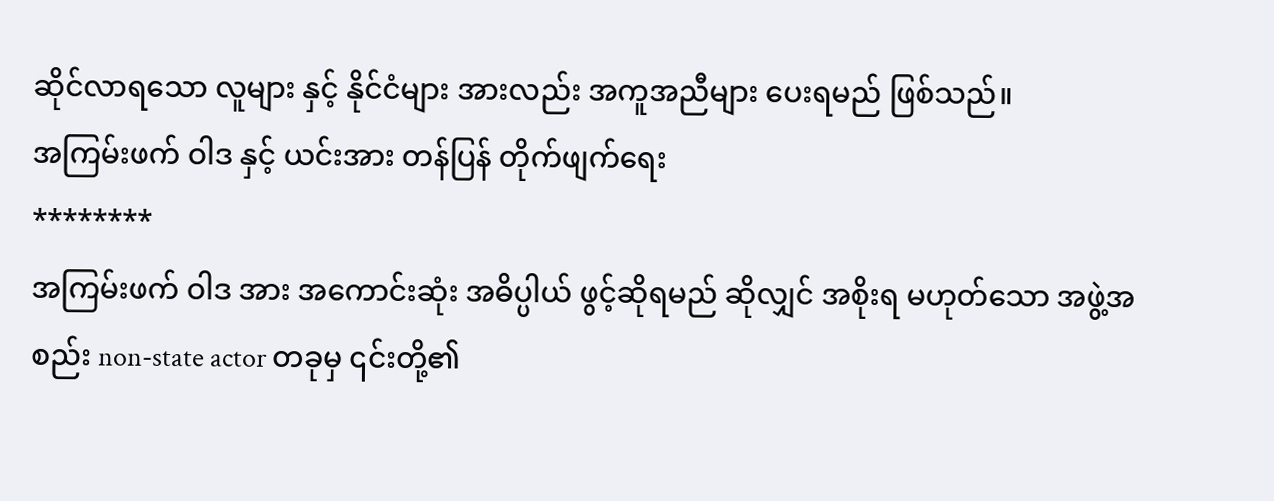ဆိုင်လာရသော လူများ နှင့် နိုင်ငံများ အားလည်း အကူအညီများ ပေးရမည် ဖြစ်သည်။
အကြမ်းဖက် ဝါဒ နှင့် ယင်းအား တန်ပြန် တိုက်ဖျက်ရေး
********
အကြမ်းဖက် ဝါဒ အား အကောင်းဆုံး အဓိပ္ပါယ် ဖွင့်ဆိုရမည် ဆိုလျှင် အစိုးရ မဟုတ်သော အဖွဲ့အစည်း non-state actor တခုမှ ၎င်းတို့၏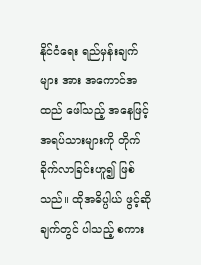နိုင်ငံရေး ရည်မှန်းချက် များ အား အကောင်အထည် ဖေါ်သည့် အနေဖြင့် အရပ်သားများကို တိုက်ခိုက်လာခြင်းဟူ၍ ဖြစ်သည်။ ထိုအဓိပ္ပါယ် ဖွင့်ဆိုချက်တွင် ပါသည့် စကား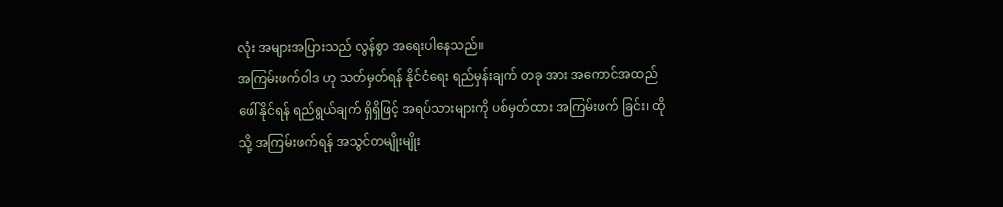လုံး အများအပြားသည် လွန်စွာ အရေးပါနေသည်။
အကြမ်းဖက်ဝါဒ ဟု သတ်မှတ်ရန် နိုင်ငံရေး ရည်မှန်းချက် တခု အား အကောင်အထည် ဖေါ်နိုင်ရန် ရည်ရွယ်ချက် ရှိရှိဖြင့် အရပ်သားများကို ပစ်မှတ်ထား အကြမ်းဖက် ခြင်း၊ ထိုသို့ အကြမ်းဖက်ရန် အသွင်တမျိုးမျိုး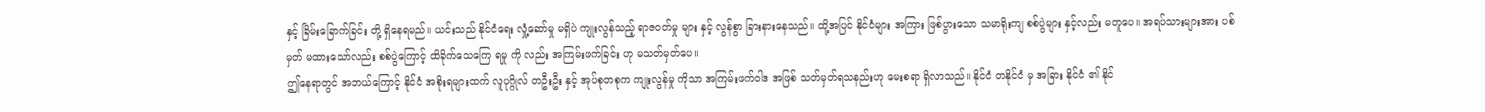နှင့် ခြိမ်းခြောက်ခြင်း တို့ ရှိနေရမည်။ ယင်းသည် နိုင်ငံရေး လှုံ့ဆော်မှု မရှိပဲ ကျုးလွန်သည့် ရာဇဝတ်မှု များ နှင့် လွန်စွာ ခြားနားနေသည်။ ထို့အပြင် နိုင်ငံများ အကြား ဖြစ်ပွားသော သမာရိုးကျ စစ်ပွဲများ နှင့်လည်း မတူပေ။ အရပ်သားများအား ပစ်မှတ် မထားသော်လည်း စစ်ပွဲကြောင့် ထိခိုက်သေကြေ ရမှု ကို လည်း အကြမ်းဖက်ခြင်း ဟု မသတ်မှတ်ပေ။
ဤနေရာတွင် အဘယ်ကြောင့် နိုင်ငံ အစိုးရများထက် လူပုဂ္ဂိုလ် တဦးဦး နှင့် အုပ်စုတစုက ကျုးလွန်မှု ကိုသာ အကြမ်းဖက်ဝါဒ အဖြစ် သတ်မှတ်ရသနည်းဟု မေးစရာ ရှိလာသည်။ နိုင်ငံ တနိုင်ငံ မှ အခြား နိုင်ငံ ၏ နိုင်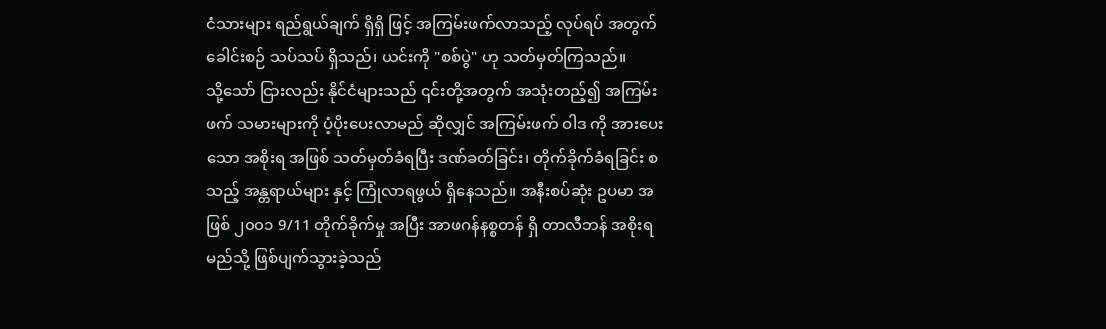ငံသားများ ရည်ရွယ်ချက် ရှိရှိ ဖြင့် အကြမ်းဖက်လာသည့် လုပ်ရပ် အတွက် ခေါင်းစဉ် သပ်သပ် ရှိသည်၊ ယင်းကို "စစ်ပွဲ" ဟု သတ်မှတ်ကြသည်။
သို့သော် ငြားလည်း နိုင်ငံများသည် ၎င်းတို့အတွက် အသုံးတည့်၍ အကြမ်းဖက် သမားများကို ပံ့ပိုးပေးလာမည် ဆိုလျှင် အကြမ်းဖက် ဝါဒ ကို အားပေးသော အစိုးရ အဖြစ် သတ်မှတ်ခံရပြီး ဒဏ်ခတ်ခြင်း၊ တိုက်ခိုက်ခံရခြင်း စသည့် အန္တရာယ်များ နှင့် ကြုံလာရဖွယ် ရှိနေသည်။ အနီးစပ်ဆုံး ဥပမာ အဖြစ် ၂၀၀၁ 9/11 တိုက်ခိုက်မှု အပြီး အာဖဂန်နစ္စတန် ရှိ တာလီဘန် အစိုးရ မည်သို့ ဖြစ်ပျက်သွားခဲ့သည်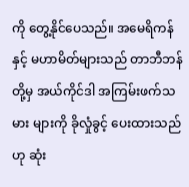ကို တွေ့နိုင်ပေသည်။ အမေရိကန် နှင့် မဟာမိတ်များသည် တာဘီဘန် တို့မှ အယ်ကိုင်ဒါ အကြမ်းဖက်သမား များကို ခိုလှုံခွင့် ပေးထားသည်ဟု ဆုံး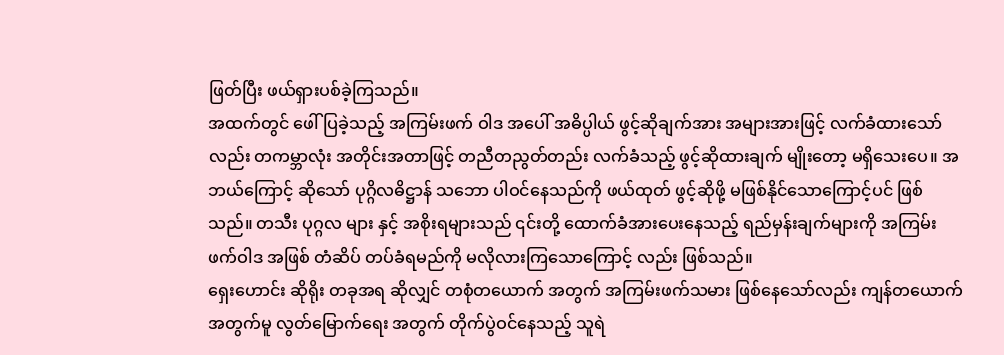ဖြတ်ပြီး ဖယ်ရှားပစ်ခဲ့ကြသည်။
အထက်တွင် ဖေါ်ပြခဲ့သည့် အကြမ်းဖက် ဝါဒ အပေါ် အဓိပ္ပါယ် ဖွင့်ဆိုချက်အား အများအားဖြင့် လက်ခံထားသော်လည်း တကမ္ဘာလုံး အတိုင်းအတာဖြင့် တညီတညွတ်တည်း လက်ခံသည့် ဖွင့်ဆိုထားချက် မျိုးတော့ မရှိသေးပေ။ အဘယ်ကြောင့် ဆိုသော် ပုဂ္ဂိလဓိဋ္ဌာန် သဘော ပါဝင်နေသည်ကို ဖယ်ထုတ် ဖွင့်ဆိုဖို့ မဖြစ်နိုင်သောကြောင့်ပင် ဖြစ်သည်။ တသီး ပုဂ္ဂလ များ နှင့် အစိုးရများသည် ၎င်းတို့ ထောက်ခံအားပေးနေသည့် ရည်မှန်းချက်များကို အကြမ်းဖက်ဝါဒ အဖြစ် တံဆိပ် တပ်ခံရမည်ကို မလိုလားကြသောကြောင့် လည်း ဖြစ်သည်။
ရှေးဟောင်း ဆိုရိုး တခုအရ ဆိုလျှင် တစုံတယောက် အတွက် အကြမ်းဖက်သမား ဖြစ်နေသော်လည်း ကျန်တယောက် အတွက်မူ လွတ်မြောက်ရေး အတွက် တိုက်ပွဲဝင်နေသည့် သူရဲ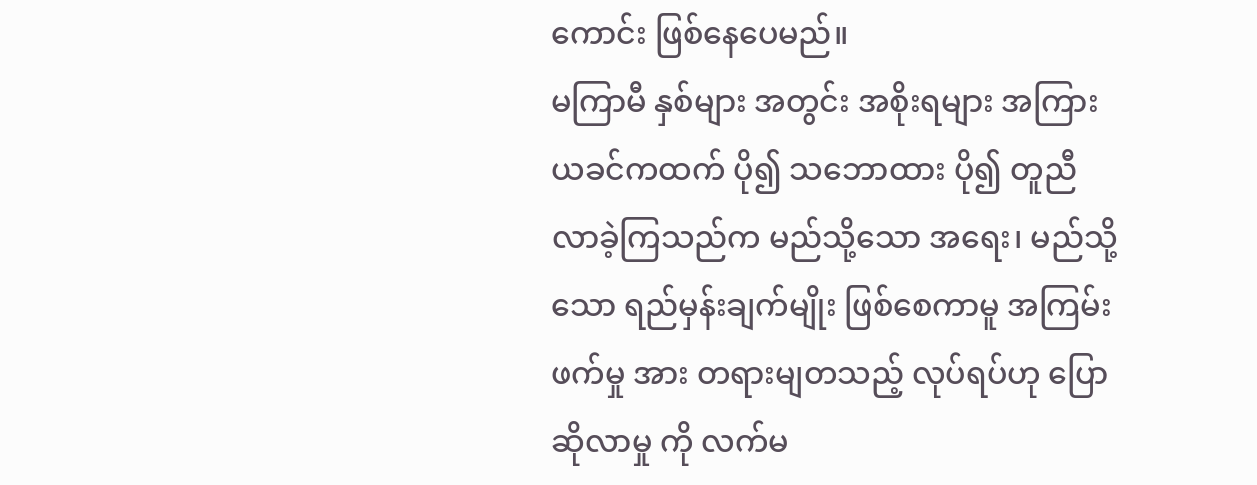ကောင်း ဖြစ်နေပေမည်။
မကြာမီ နှစ်များ အတွင်း အစိုးရများ အကြား ယခင်ကထက် ပို၍ သဘောထား ပို၍ တူညီလာခဲ့ကြသည်က မည်သို့သော အရေး၊ မည်သို့သော ရည်မှန်းချက်မျိုး ဖြစ်စေကာမူ အကြမ်းဖက်မှု အား တရားမျတသည့် လုပ်ရပ်ဟု ပြောဆိုလာမှု ကို လက်မ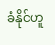ခံနိုင်ဟူ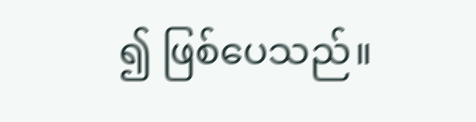၍ ဖြစ်ပေသည်။